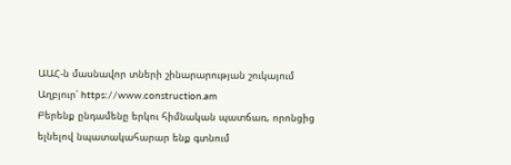ԱԱՀ-ն մասնավոր տների շինարարության շուկայում
Աղբյուր՝ https://www.construction.am
Բերենք ընդամենը երկու հիմնական պատճառ, որոնցից ելնելով նպատակահարար ենք գտնում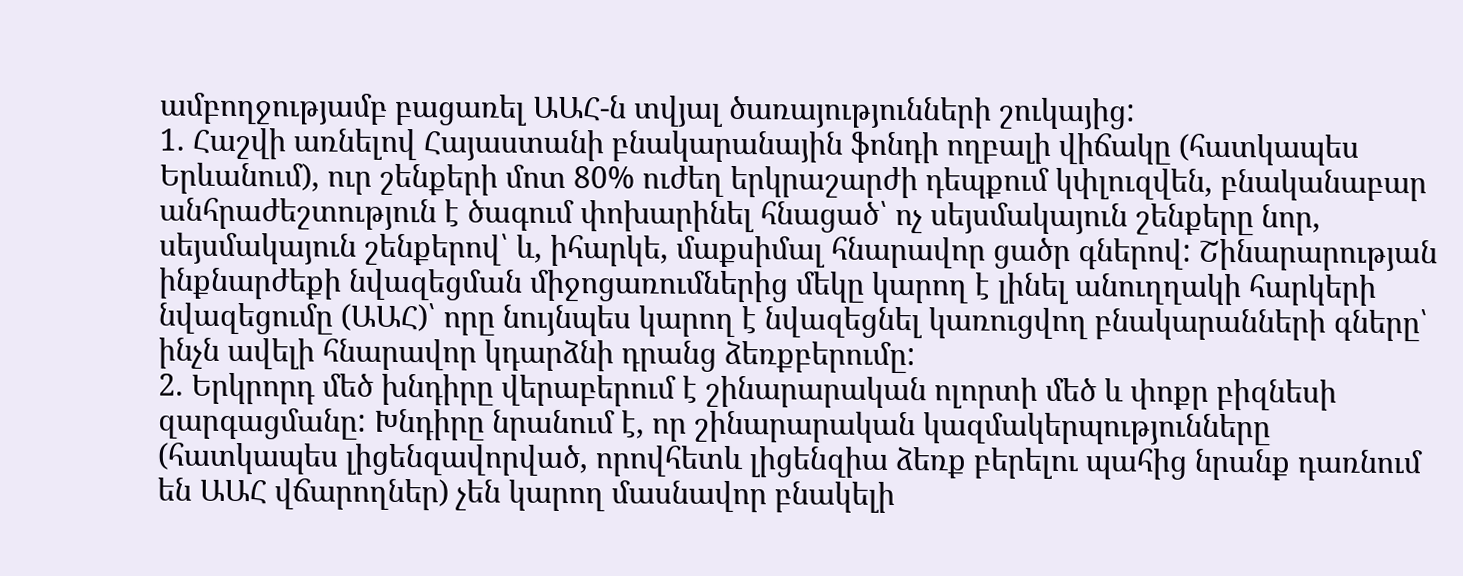ամբողջությամբ բացառել ԱԱՀ-ն տվյալ ծառայությունների շուկայից:
1. Հաշվի առնելով Հայաստանի բնակարանային ֆոնդի ողբալի վիճակը (հատկապես Երևանում), ուր շենքերի մոտ 80% ուժեղ երկրաշարժի դեպքում կփլուզվեն, բնականաբար անհրաժեշտություն է ծագում փոխարինել հնացած՝ ոչ սեյսմակայուն շենքերը նոր, սեյսմակայուն շենքերով՝ և, իհարկե, մաքսիմալ հնարավոր ցածր գներով: Շինարարության ինքնարժեքի նվազեցման միջոցառումներից մեկը կարող է լինել անուղղակի հարկերի նվազեցումը (ԱԱՀ)՝ որը նույնպես կարող է նվազեցնել կառուցվող բնակարանների գները՝ ինչն ավելի հնարավոր կդարձնի դրանց ձեռքբերումը:
2. Երկրորդ մեծ խնդիրը վերաբերում է շինարարական ոլորտի մեծ և փոքր բիզնեսի զարգացմանը: Խնդիրը նրանում է, որ շինարարական կազմակերպությունները (հատկապես լիցենզավորված, որովհետև լիցենզիա ձեռք բերելու պահից նրանք դառնում են ԱԱՀ վճարողներ) չեն կարող մասնավոր բնակելի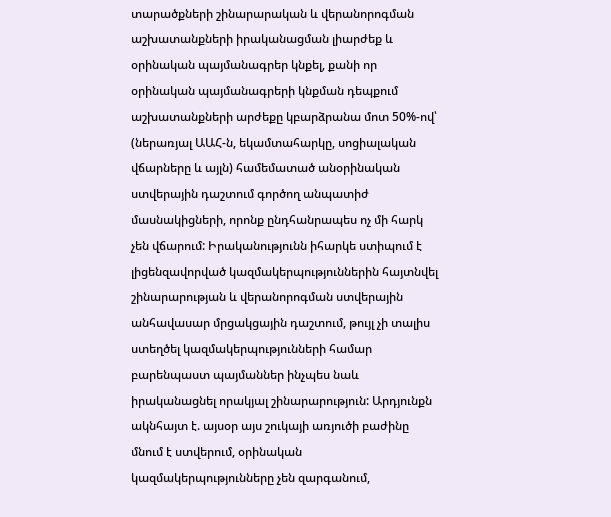տարածքների շինարարական և վերանորոգման աշխատանքների իրականացման լիարժեք և օրինական պայմանագրեր կնքել, քանի որ օրինական պայմանագրերի կնքման դեպքում աշխատանքների արժեքը կբարձրանա մոտ 50%-ով՝ (ներառյալ ԱԱՀ-ն, եկամտահարկը, սոցիալական վճարները և այլն) համեմատած անօրինական ստվերային դաշտում գործող անպատիժ մասնակիցների, որոնք ընդհանրապես ոչ մի հարկ չեն վճարում: Իրականությունն իհարկե ստիպում է լիցենզավորված կազմակերպություններին հայտնվել շինարարության և վերանորոգման ստվերային անհավասար մրցակցային դաշտում, թույլ չի տալիս ստեղծել կազմակերպությունների համար բարենպաստ պայմաններ ինչպես նաև իրականացնել որակյալ շինարարություն: Արդյունքն ակնհայտ է. այսօր այս շուկայի առյուծի բաժինը մնում է ստվերում, օրինական կազմակերպությունները չեն զարգանում,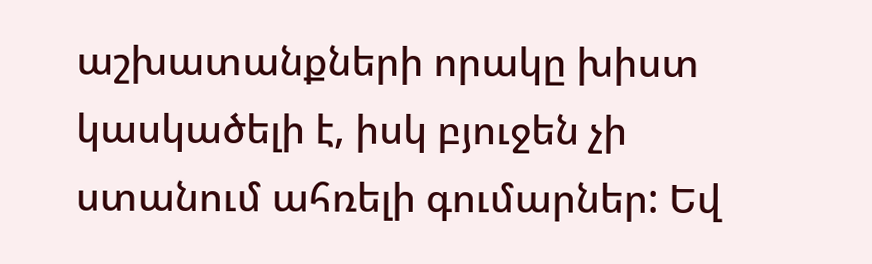աշխատանքների որակը խիստ կասկածելի է, իսկ բյուջեն չի ստանում ահռելի գումարներ: Եվ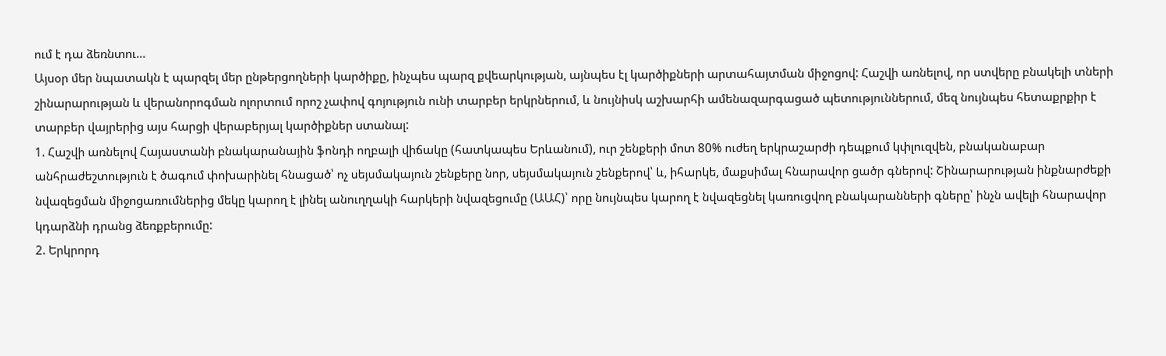ում է դա ձեռնտու…
Այսօր մեր նպատակն է պարզել մեր ընթերցողների կարծիքը, ինչպես պարզ քվեարկության, այնպես էլ կարծիքների արտահայտման միջոցով: Հաշվի առնելով, որ ստվերը բնակելի տների շինարարության և վերանորոգման ոլորտում որոշ չափով գոյություն ունի տարբեր երկրներում, և նույնիսկ աշխարհի ամենազարգացած պետություններում, մեզ նույնպես հետաքրքիր է տարբեր վայրերից այս հարցի վերաբերյալ կարծիքներ ստանալ:
1. Հաշվի առնելով Հայաստանի բնակարանային ֆոնդի ողբալի վիճակը (հատկապես Երևանում), ուր շենքերի մոտ 80% ուժեղ երկրաշարժի դեպքում կփլուզվեն, բնականաբար անհրաժեշտություն է ծագում փոխարինել հնացած՝ ոչ սեյսմակայուն շենքերը նոր, սեյսմակայուն շենքերով՝ և, իհարկե, մաքսիմալ հնարավոր ցածր գներով: Շինարարության ինքնարժեքի նվազեցման միջոցառումներից մեկը կարող է լինել անուղղակի հարկերի նվազեցումը (ԱԱՀ)՝ որը նույնպես կարող է նվազեցնել կառուցվող բնակարանների գները՝ ինչն ավելի հնարավոր կդարձնի դրանց ձեռքբերումը:
2. Երկրորդ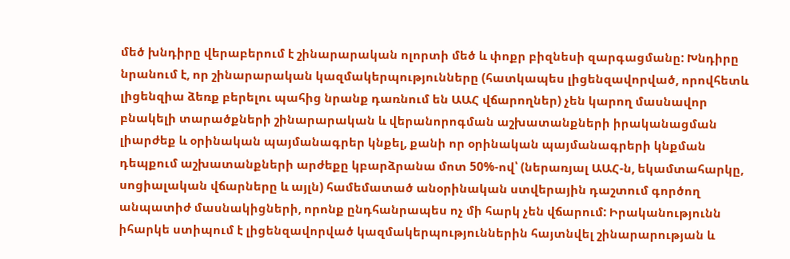մեծ խնդիրը վերաբերում է շինարարական ոլորտի մեծ և փոքր բիզնեսի զարգացմանը: Խնդիրը նրանում է, որ շինարարական կազմակերպությունները (հատկապես լիցենզավորված, որովհետև լիցենզիա ձեռք բերելու պահից նրանք դառնում են ԱԱՀ վճարողներ) չեն կարող մասնավոր բնակելի տարածքների շինարարական և վերանորոգման աշխատանքների իրականացման լիարժեք և օրինական պայմանագրեր կնքել, քանի որ օրինական պայմանագրերի կնքման դեպքում աշխատանքների արժեքը կբարձրանա մոտ 50%-ով՝ (ներառյալ ԱԱՀ-ն, եկամտահարկը, սոցիալական վճարները և այլն) համեմատած անօրինական ստվերային դաշտում գործող անպատիժ մասնակիցների, որոնք ընդհանրապես ոչ մի հարկ չեն վճարում: Իրականությունն իհարկե ստիպում է լիցենզավորված կազմակերպություններին հայտնվել շինարարության և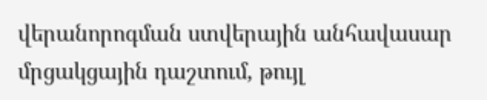վերանորոգման ստվերային անհավասար մրցակցային դաշտում, թույլ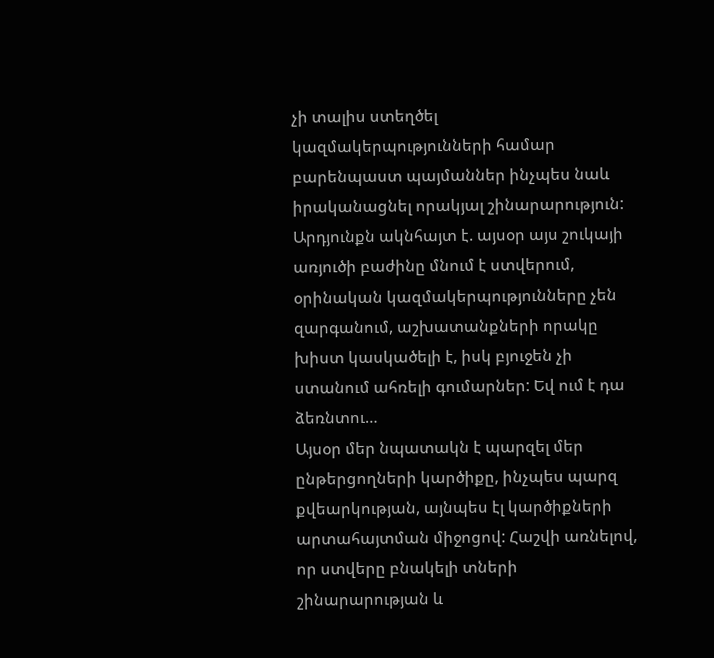չի տալիս ստեղծել կազմակերպությունների համար բարենպաստ պայմաններ ինչպես նաև իրականացնել որակյալ շինարարություն: Արդյունքն ակնհայտ է. այսօր այս շուկայի առյուծի բաժինը մնում է ստվերում, օրինական կազմակերպությունները չեն զարգանում, աշխատանքների որակը խիստ կասկածելի է, իսկ բյուջեն չի ստանում ահռելի գումարներ: Եվ ում է դա ձեռնտու…
Այսօր մեր նպատակն է պարզել մեր ընթերցողների կարծիքը, ինչպես պարզ քվեարկության, այնպես էլ կարծիքների արտահայտման միջոցով: Հաշվի առնելով, որ ստվերը բնակելի տների շինարարության և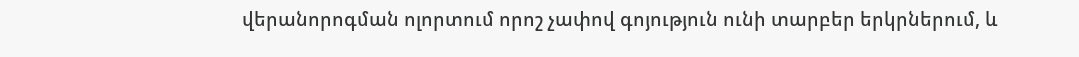վերանորոգման ոլորտում որոշ չափով գոյություն ունի տարբեր երկրներում, և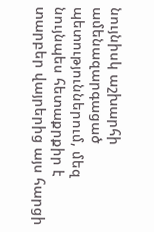նույնիսկ աշխարհի ամենազարգացած պետություններում, մեզ նույնպես հետաքրքիր է տարբեր վայրերից այս հարցի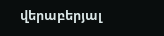վերաբերյալ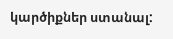կարծիքներ ստանալ: